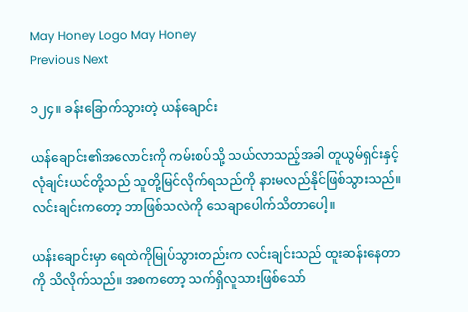May Honey Logo May Honey
Previous Next

၁၂၄။ ခန်းခြောက်သွားတဲ့ ယန်ချောင်း

ယန်ချောင်း၏အလောင်းကို ကမ်းစပ်သို့ သယ်လာသည့်အခါ တူယွမ်ရှင်းနှင့် လုံချင်းယင်တို့သည် သူတို့မြင်လိုက်ရသည်ကို နားမလည်နိုင်ဖြစ်သွားသည်။ လင်းချင်းကတော့ ဘာဖြစ်သလဲကို သေချာပေါက်သိတာပေါ့။

ယန်းချောင်းမှာ ရေထဲကိုမြုပ်သွားတည်းက လင်းချင်းသည် ထူးဆန်းနေတာကို သိလိုက်သည်။ အစကတော့ သက်ရှိလူသားဖြစ်သော်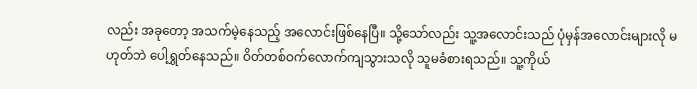လည်း အခုတော့ အသက်မဲ့နေသည့် အလောင်းဖြစ်နေပြီ။ သို့သော်လည်း သူ့အလောင်းသည် ပုံမှန်အလောင်းများလို မဟုတ်ဘဲ ပေါ့ရွှတ်နေသည်။ ဝိတ်တစ်ဝက်လောက်ကျသွားသလို သူမခံစားရသည်။ သူ့ကိုယ်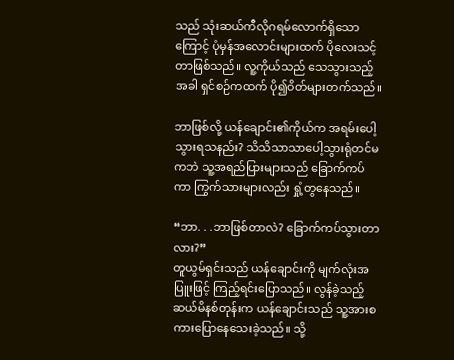သည် သုံးဆယ်ကီလိုဂရမ်လောက်ရှိသောကြောင့် ပုံမှန်အလောင်းများထက် ပိုလေးသင့်တာဖြစ်သည်။ လူ့ကိုယ်သည် သေသွားသည့်အခါ ရှင်စဉ်ကထက် ပို၍ဝိတ်များတက်သည်။

ဘာဖြစ်လို့ ယန်ချောင်း၏ကိုယ်က အရမ်းပေါ့သွားရသနည်း? သိသိသာသာပေါ့သွားရုံတင်မကဘဲ သူ့အရည်ပြားများသည် ခြောက်ကပ်ကာ ကြွက်သားများလည်း ရှုံ့တွနေသည်။

“ဘာ. . .ဘာဖြစ်တာလဲ? ခြောက်ကပ်သွားတာလား?”
တူယွမ်ရှင်းသည် ယန်ချောင်းကို မျက်လုံးအပြူးဖြင့် ကြည့်ရင်းပြောသည်။ လွန်ခဲ့သည့် ဆယ်မိနစ်တုန်းက ယန်ချောင်းသည် သူ့အားစကားပြောနေသေးခဲ့သည်။ သို့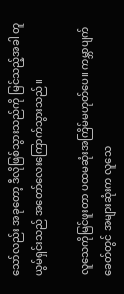သော်လည်း အခုတော့ ဒီလိုဖြစ်သွားသည်ကို မြင်သည့်အခါ တူယွမ်ရှင်းသည် အတော်လေးကြောက်သွားသည်။

လူသေကိုမြင်ဖူးတာ ပထမဆုံးအကြိမ်မဟုတ်ပေ။ ကမ္ဘာပျက်ခေတ်တွင် အများဆုံးက လူသေ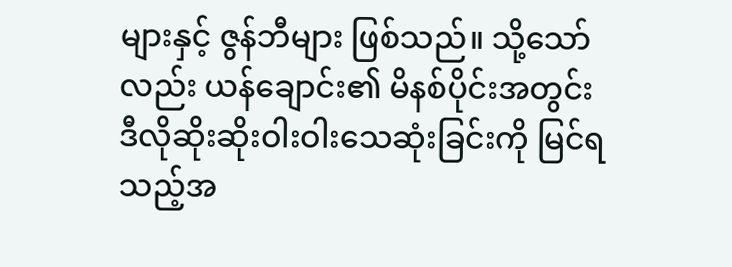များနှင့် ဇွန်ဘီများ ဖြစ်သည်။ သို့သော်လည်း ယန်ချောင်း၏ မိနစ်ပိုင်းအတွင်း ဒီလိုဆိုးဆိုးဝါးဝါးသေဆုံးခြင်းကို မြင်ရသည့်အ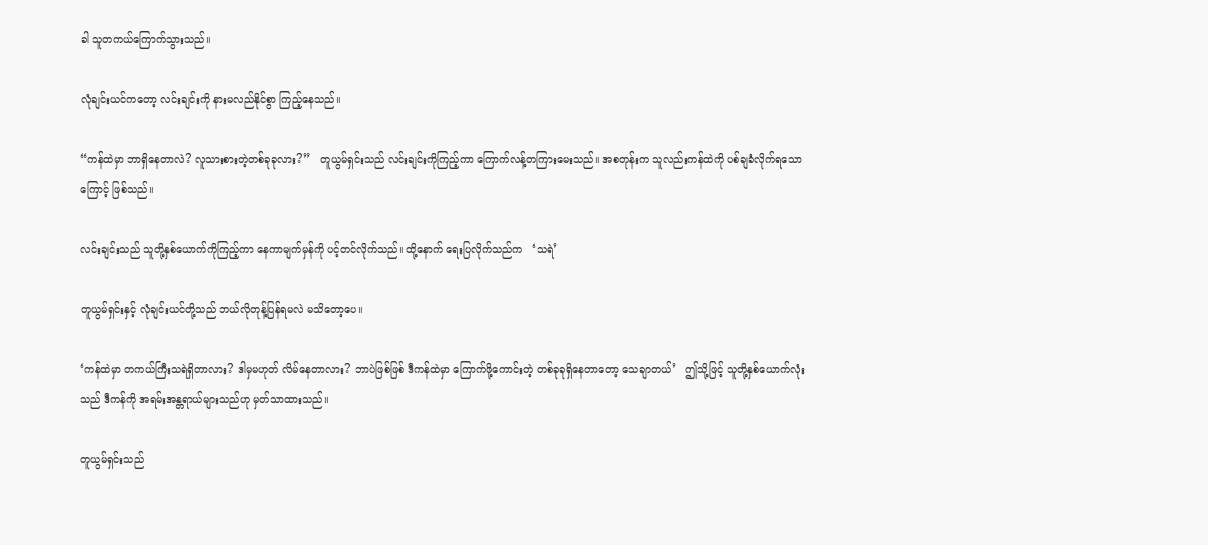ခါ သူတကယ်ကြောက်သွားသည်။

လုံချင်းယင်ကတော့ လင်းချင်းကို နားမလည်နိုင်စွာ ကြည့်နေသည်။

“ကန်ထဲမှာ ဘာရှိနေတာလဲ? လူသားစားတဲ့တစ်ခုခုလား?”   တူယွမ်ရှင်းသည် လင်းချင်းကိုကြည့်ကာ ကြောက်လန့်တကြားမေးသည်။ အစတုန်းက သူလည်းကန်ထဲကို ပစ်ချခံလိုက်ရသောကြောင့် ဖြစ်သည်။

လင်းချင်းသည် သူတို့နှစ်ယောက်ကိုကြည့်ကာ နေကာမျက်မှန်ကို ပင့်တင်လိုက်သည်။ ထို့နောက် ရေးပြလိုက်သည်က   ‘သရဲ’

တူယွမ်ရှင်းနှင့် လုံချင်းယင်တို့သည် ဘယ်လိုတုန့်ပြန်ရမလဲ မသိတော့ပေ။

‘ကန်ထဲမှာ တကယ်ကြီးသရဲရှိတာလား? ဒါမှမဟုတ် လိမ်နေတာလား? ဘာပဲဖြစ်ဖြစ် ဒီကန်ထဲမှာ ကြောက်ဖို့ကောင်းတဲ့ တစ်ခုခုရှိနေတာတော့ သေချာတယ်’   ဤသို့ဖြင့် သူတို့နှစ်ယောက်လုံးသည် ဒီကန်ကို အရမ်းအန္တရာယ်များသည်ဟု မှတ်သာထားသည်။

တူယွမ်ရှင်းသည်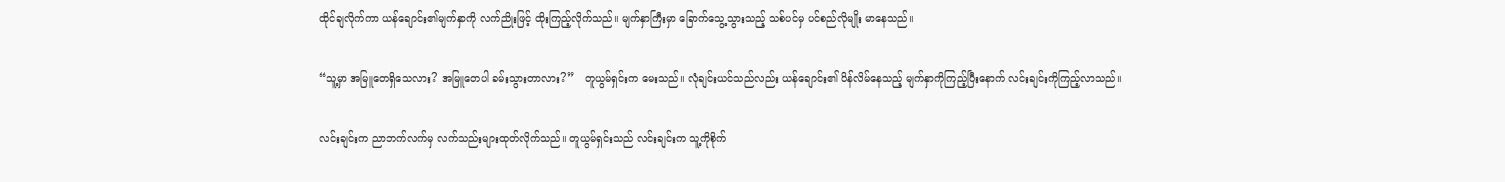ထိုင်ချလိုက်ကာ ယန်ချောင်း၏မျက်နှာကို လက်ညိုးဖြင့် ထိုးကြည့်လိုက်သည်။ မျက်နှာကြီးမှာ ခြောက်သွေ့သွားသည့် သစ်ပင်မှ ပင်စည်လိုမျိုး မာနေသည်။

“သူ့မှာ အမြူတေရှိသေလား? အမြူတေပါ ခမ်းသွားတာလား?”   တူယွမ်ရှင်းက မေးသည်။ လုံချင်းယင်သည်လည်း ယန်ချောင်း၏ ပိန်လိမ်နေသည့် မျက်နှာကိုကြည့်ပြီးနောက် လင်းချင်းကိုကြည့်လာသည်။

လင်းချင်းက ညာဘက်လက်မှ လက်သည်းများထုတ်လိုက်သည်။ တူယွမ်ရှင်းသည် လင်းချင်းက သူ့ကိုစိုက်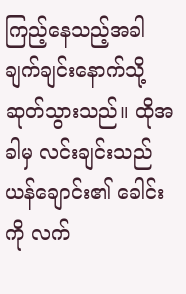ကြည့်နေသည့်အခါ ချက်ချင်းနောက်သို့ဆုတ်သွားသည်။ ထိုအခါမှ လင်းချင်းသည် ယန်ချောင်း၏ ခေါင်းကို လက်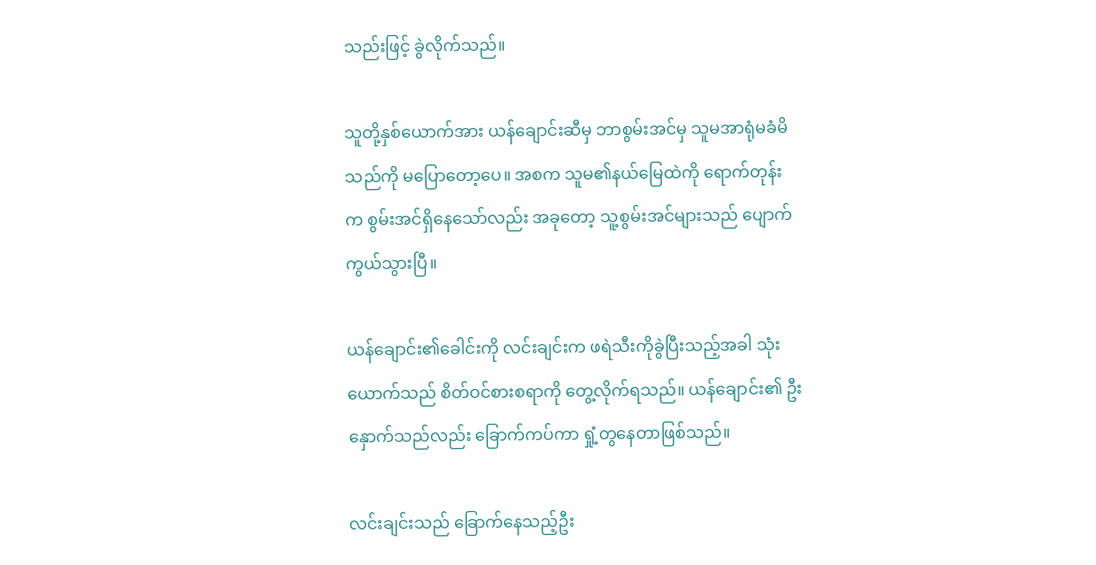သည်းဖြင့် ခွဲလိုက်သည်။

သူတို့နှစ်ယောက်အား ယန်ချောင်းဆီမှ ဘာစွမ်းအင်မှ သူမအာရုံမခံမိသည်ကို မပြောတော့ပေ။ အစက သူမ၏နယ်မြေထဲကို ရောက်တုန်းက စွမ်းအင်ရှိနေသော်လည်း အခုတော့ သူ့စွမ်းအင်များသည် ပျောက်ကွယ်သွားပြီ။

ယန်ချောင်း၏ခေါင်းကို လင်းချင်းက ဖရဲသီးကိုခွဲပြီးသည့်အခါ သုံးယောက်သည် စိတ်ဝင်စားစရာကို တွေ့လိုက်ရသည်။ ယန်ချောင်း၏ ဦးနှောက်သည်လည်း ခြောက်ကပ်ကာ ရှုံ့တွနေတာဖြစ်သည်။

လင်းချင်းသည် ခြောက်နေသည့်ဦး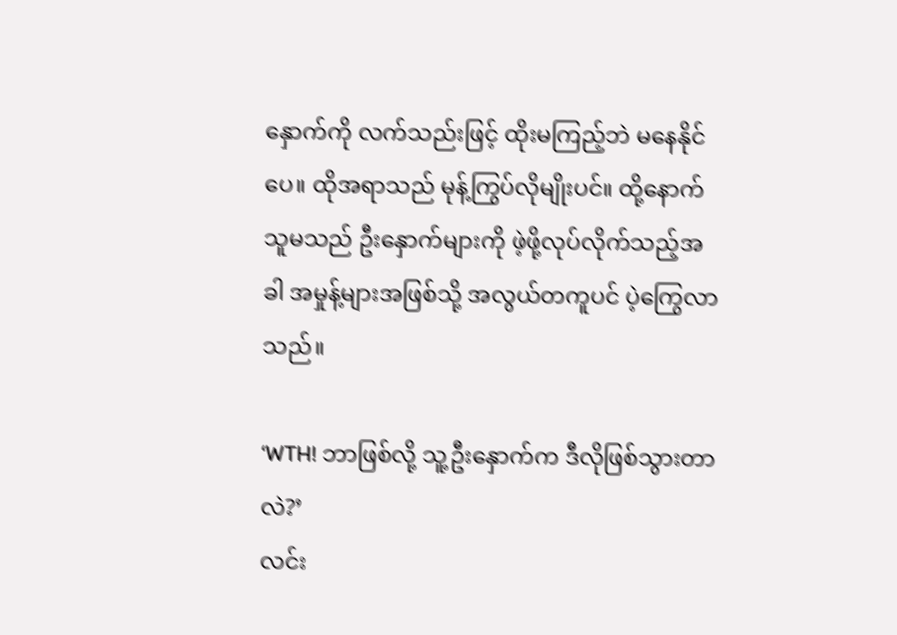နှောက်ကို လက်သည်းဖြင့် ထိုးမကြည့်ဘဲ မနေနိုင်ပေ။ ထိုအရာသည် မုန့်ကြွပ်လိုမျိုးပင်။ ထို့နောက် သူမသည် ဦးနှောက်များကို ဖဲ့ဖို့လုပ်လိုက်သည့်အခါ အမှုန့်များအဖြစ်သို့ အလွယ်တကူပင် ပဲ့ကြွေလာသည်။

‘WTH! ဘာဖြစ်လို့ သူ့ဦးနှောက်က ဒီလိုဖြစ်သွားတာလဲ?’
လင်း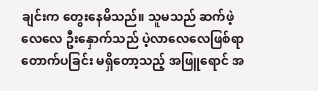ချင်းက တွေးနေမိသည်။ သူမသည် ဆက်ဖဲ့လေလေ ဦးနှောက်သည် ပဲ့လာလေလေဖြစ်ရာ တောက်ပခြင်း မရှိတော့သည့် အဖြူရောင် အ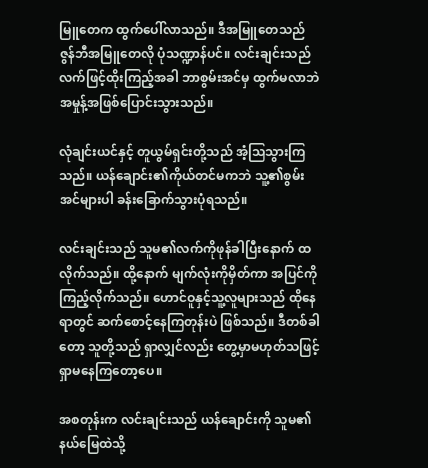မြူတေက ထွက်ပေါ်လာသည်။ ဒီအမြူတေသည် ဇွန်ဘီအမြူတေလို ပုံသဏ္ဍာန်ပင်။ လင်းချင်းသည် လက်ဖြင့်ထိုးကြည့်အခါ ဘာစွမ်းအင်မှ ထွက်မလာဘဲ အမှုန့်အဖြစ်ပြောင်းသွားသည်။

လုံချင်းယင်နှင့် တူယွမ်ရှင်းတို့သည် အံ့သြသွားကြသည်။ ယန်ချောင်း၏ကိုယ်တင်မကဘဲ သူ့၏စွမ်းအင်များပါ ခန်းခြောက်သွားပုံရသည်။

လင်းချင်းသည် သူမ၏လက်ကိုဖုန်ခါပြီးနောက် ထလိုက်သည်။ ထို့နောက် မျက်လုံးကိုမှိတ်ကာ အပြင်ကိုကြည့်လိုက်သည်။ ဟောင်ဝူနှင့်သူ့လူများသည် ထိုနေရာတွင် ဆက်စောင့်နေကြတုန်းပဲ ဖြစ်သည်။ ဒီတစ်ခါတော့ သူတို့သည် ရှာလျှင်လည်း တွေ့မှာမဟုတ်သဖြင့် ရှာမနေကြတော့ပေ။

အစတုန်းက လင်းချင်းသည် ယန်ချောင်းကို သူမ၏နယ်မြေထဲသို့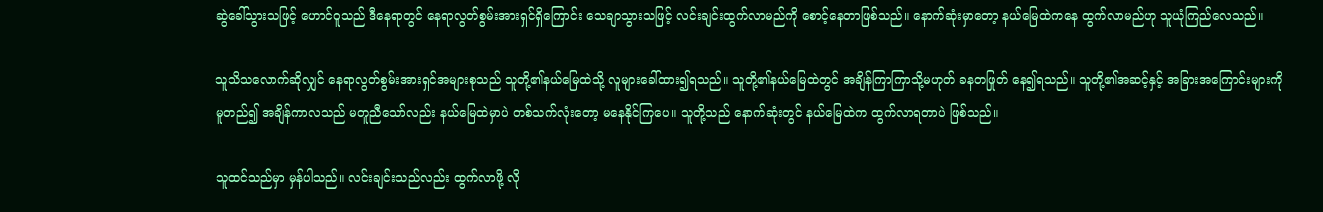ဆွဲခေါ်သွားသဖြင့် ဟောင်ဝူသည် ဒီနေရာတွင် နေရာလွတ်စွမ်းအားရှင်ရှိကြောင်း သေချာသွားသဖြင့် လင်းချင်းထွက်လာမည်ကို စောင့်နေတာဖြစ်သည်။ နောက်ဆုံးမှာတော့ နယ်မြေထဲကနေ ထွက်လာမည်ဟု သူယုံကြည်လေသည်။

သူသိသလောက်ဆိုလျှင် နေရာလွတ်စွမ်းအားရှင်အများစုသည် သူတို့၏နယ်မြေထဲသို့ လူများခေါ်ထား၍ရသည်။ သူတို့၏နယ်မြေထဲတွင် အချိန်ကြာကြာသို့မဟုတ် ခနတဖြုတ် နေ၍ရသည်။ သူတို့၏အဆင့်နှင့် အခြားအကြောင်းများကို မူတည်၍ အချိန်ကာလသည် မတူညီသော်လည်း နယ်မြေထဲမှာပဲ တစ်သက်လုံးတော့ မနေနိုင်ကြပေ။ သူတို့သည် နောက်ဆုံးတွင် နယ်မြေထဲက ထွက်လာရတာပဲ ဖြစ်သည်။

သူထင်သည်မှာ မှန်ပါသည်။ လင်းချင်းသည်လည်း ထွက်လာဖို့ လို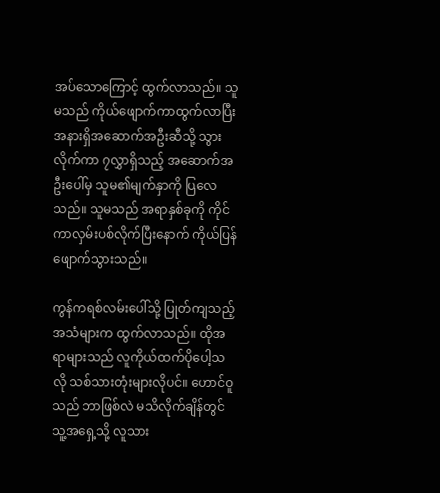အပ်သောကြောင့် ထွက်လာသည်။ သူမသည် ကိုယ်ဖျောက်ကာထွက်လာပြီး အနားရှိအဆောက်အဦးဆီသို့ သွားလိုက်ကာ ၇လွှာရှိသည့် အဆောက်အဦးပေါ်မှ သူမ၏မျက်နှာကို ပြလေသည်။ သူမသည် အရာနှစ်ခုကို ကိုင်ကာလှမ်းပစ်လိုက်ပြီးနောက် ကိုယ်ပြန်ဖျောက်သွားသည်။

ကွန်ကရစ်လမ်းပေါ်သို့ ပြုတ်ကျသည့်အသံများက ထွက်လာသည်။ ထိုအရာများသည် လူကိုယ်ထက်ပိုပေါ့သလို သစ်သားတုံးများလိုပင်။ ဟောင်ဝူသည် ဘာဖြစ်လဲ မသိလိုက်ချိန်တွင် သူ့အရှေ့သို့ လူသား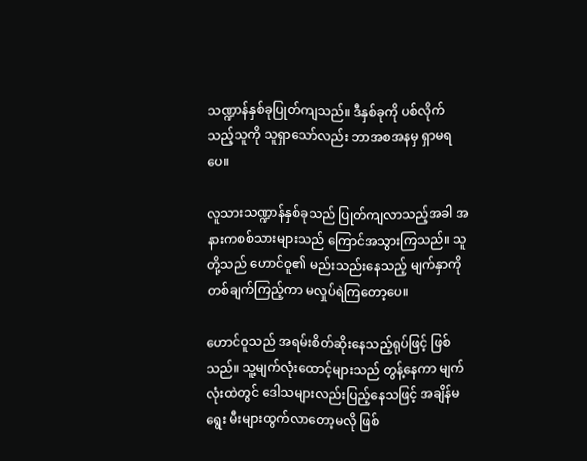သဏ္ဍာန်နှစ်ခုပြုတ်ကျသည်။ ဒီနှစ်ခုကို ပစ်လိုက်သည့်သူကို သူရှာသော်လည်း ဘာအစအနမှ ရှာမရပေ။

လူသားသဏ္ဍာန်နှစ်ခုသည် ပြုတ်ကျလာသည့်အခါ အနားကစစ်သားများသည် ကြောင်အသွားကြသည်။ သူတို့သည် ဟောင်ဝူ၏ မည်းသည်းနေသည့် မျက်နှာကို တစ်ချက်ကြည့်ကာ မလှုပ်ရဲကြတော့ပေ။

ဟောင်ဝူသည် အရမ်းစိတ်ဆိုးနေသည့်ရုပ်ဖြင့် ဖြစ်သည်။ သူ့မျက်လုံးထောင့်များသည် တွန့်နေကာ မျက်လုံးထဲတွင် ဒေါသများလည်းပြည့်နေသဖြင့် အချိန်မရွေး မီးများထွက်လာတော့မလို ဖြစ်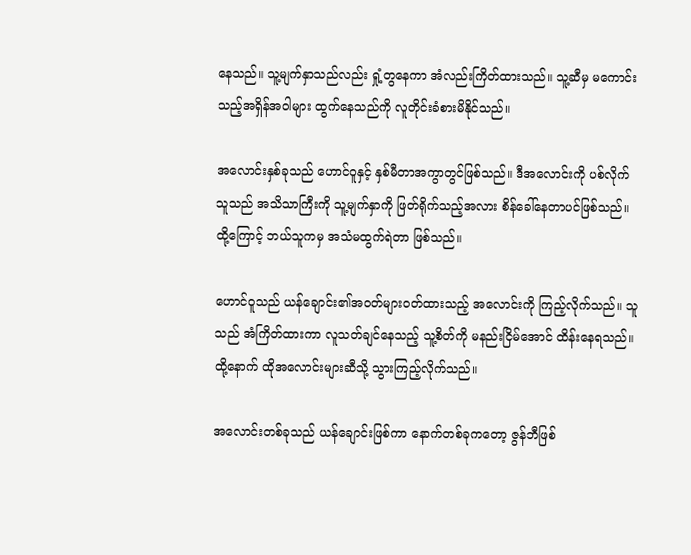နေသည်။ သူ့မျက်နှာသည်လည်း ရှုံ့တွနေကာ အံလည်းကြိတ်ထားသည်။ သူ့ဆီမှ မကောင်းသည့်အရှိန်အဝါများ ထွက်နေသည်ကို လူတိုင်းခံစားမိနိုင်သည်။

အလောင်းနှစ်ခုသည် ဟောင်ဝူနှင့် နှစ်မီတာအကွာတွင်ဖြစ်သည်။ ဒီအလောင်းကို ပစ်လိုက်သူသည် အသိသာကြီးကို သူ့မျက်နှာကို ဖြတ်ရိုက်သည့်အလား စိန်ခေါ်နေတာပင်ဖြစ်သည်။ ထို့ကြောင့် ဘယ်သူကမှ အသံမထွက်ရဲတာ ဖြစ်သည်။

ဟောင်ဝူသည် ယန်ချောင်း၏အဝတ်များဝတ်ထားသည့် အလောင်းကို ကြည့်လိုက်သည်။ သူသည် အံကြိတ်ထားကာ လူသတ်ချင်နေသည့် သူ့စိတ်ကို မနည်းငြိမ်အောင် ထိန်းနေရသည်။ ထို့နောက် ထိုအလောင်းများဆီသို့ သွားကြည့်လိုက်သည်။

အလောင်းတစ်ခုသည် ယန်ချောင်းဖြစ်ကာ နောက်တစ်ခုကတော့ ဇွန်ဘီဖြစ်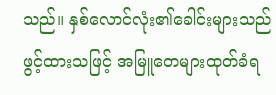သည်။ နှစ်လောင်လုံး၏ခေါင်းများသည် ဖွင့်ထားသဖြင့် အမြူတေများထုတ်ခံရ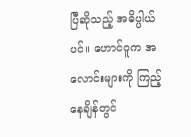ပြီဆိုသည့် အဓိပ္ပါယ်ပင်။ ဟောင်ဝူက အလောင်းများကို ကြည့်နေချိန်တွင်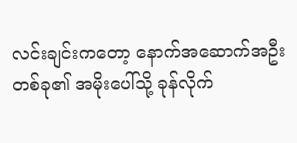လင်းချင်းကတော့ နောက်အဆောက်အဦးတစ်ခု၏ အမိုးပေါ်သို့ ခုန်လိုက်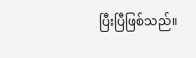ပြီးပြီဖြစ်သည်။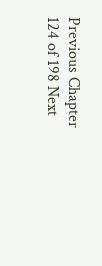Previous Chapter 124 of 198 Next